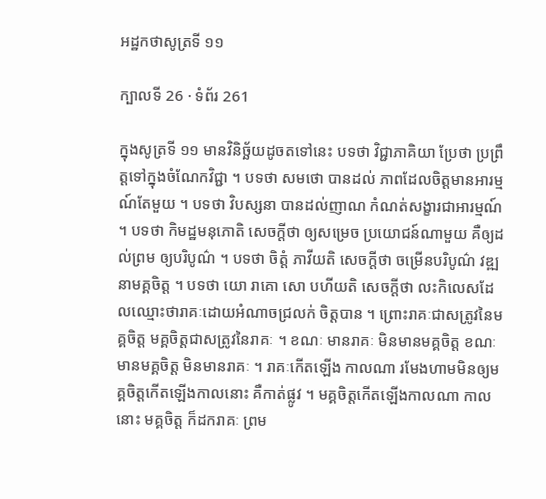អដ្ឋកថាសូត្រទី ១១

ក្បាលទី 26 · ទំព័រ 261

ក្នុងសូត្រទី ១១ មានវិនិច្ឆ័យដូចតទៅនេះ បទថា វិជ្ជាភាគិយា ប្រែថា ប្រព្រឹត្តទៅក្នុងចំណែកវិជ្ជា ។ បទថា សមថោ បានដល់ ភាពដែលចិត្តមានអារម្មណ៍តែមួយ ។ បទថា វិបស្សនា បានដល់ញាណ កំណត់សង្ខារជាអារម្មណ៍ ។ បទថា កិមដ្ឋមនុភោតិ សេចក្តីថា ឲ្យសម្រេច ប្រយោជន៍ណាមួយ គឺឲ្យដល់ព្រម ឲ្យបរិបូណ៌ ។ បទថា ចិត្តំ ភាវីយតិ សេចក្តីថា ចម្រើនបរិបូណ៌ វឌ្ឍនាមគ្គចិត្ត ។ បទថា យោ រាគោ សោ បហីយតិ សេចក្តីថា លះកិលេសដែលឈ្មោះថារាគៈដោយអំណាចជ្រលក់ ចិត្តបាន ។ ព្រោះរាគៈជាសត្រូវនៃមគ្គចិត្ត មគ្គចិត្តជាសត្រូវនៃរាគៈ ។ ខណៈ មានរាគៈ មិនមានមគ្គចិត្ត ខណៈមានមគ្គចិត្ត មិនមានរាគៈ ។ រាគៈកើតឡើង កាលណា រមែងហាមមិនឲ្យមគ្គចិត្តកើតឡើងកាលនោះ គឺកាត់ផ្លូវ ។ មគ្គចិត្តកើតឡើងកាលណា កាលនោះ មគ្គចិត្ត ក៏ដករាគៈ ព្រម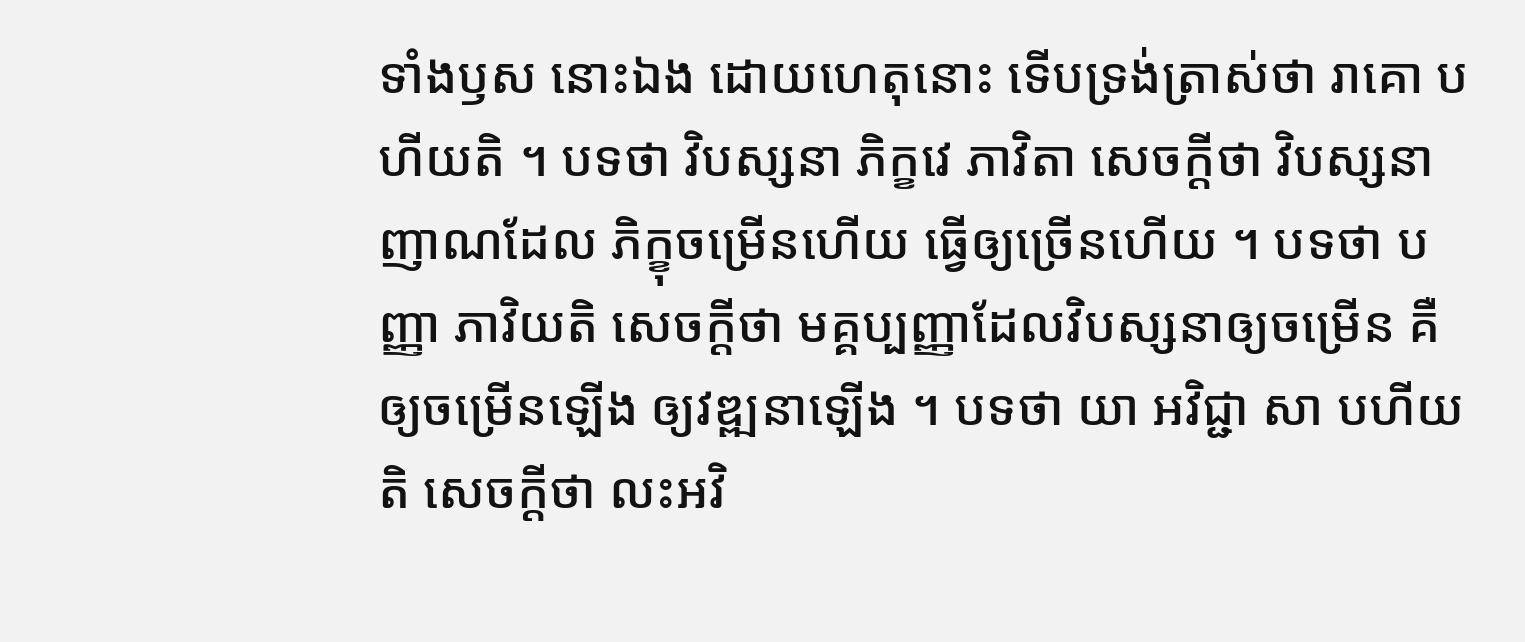ទាំងឫស នោះឯង ដោយហេតុនោះ ទើបទ្រង់ត្រាស់ថា រាគោ បហីយតិ ។ បទថា វិបស្សនា ភិក្ខវេ ភាវិតា សេចក្តីថា វិបស្សនាញាណដែល ភិក្ខុចម្រើនហើយ ធ្វើឲ្យច្រើនហើយ ។ បទថា បញ្ញា ភាវិយតិ សេចក្តីថា មគ្គប្បញ្ញាដែលវិបស្សនាឲ្យចម្រើន គឺឲ្យចម្រើនឡើង ឲ្យវឌ្ឍនាឡើង ។ បទថា យា អវិជ្ជា សា បហីយតិ សេចក្តីថា លះអវិ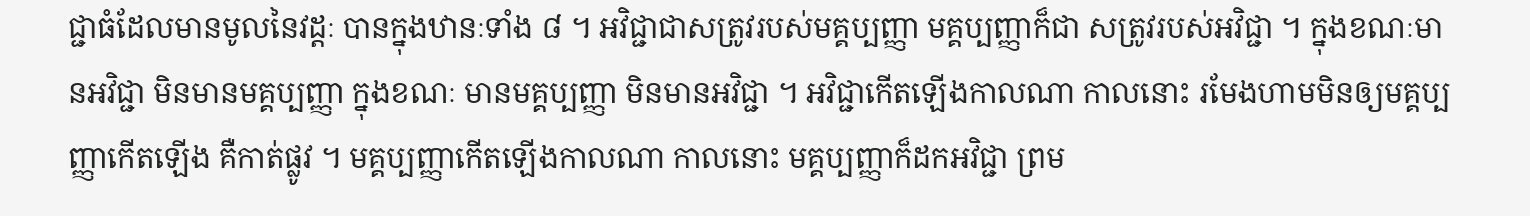ជ្ជាធំដែលមានមូលនៃវដ្តៈ បានក្នុងឋានៈទាំង ៨ ។ អវិជ្ជាជាសត្រូវរបស់មគ្គប្បញ្ញា មគ្គប្បញ្ញាក៏ជា សត្រូវរបស់អវិជ្ជា ។ ក្នុងខណៈមានអវិជ្ជា មិនមានមគ្គប្បញ្ញា ក្នុងខណៈ មានមគ្គប្បញ្ញា មិនមានអវិជ្ជា ។ អវិជ្ជាកើតឡើងកាលណា កាលនោះ រមែងហាមមិនឲ្យមគ្គប្បញ្ញាកើតឡើង គឺកាត់ផ្លូវ ។ មគ្គប្បញ្ញាកើតឡើងកាលណា កាលនោះ មគ្គប្បញ្ញាក៏ដកអវិជ្ជា ព្រម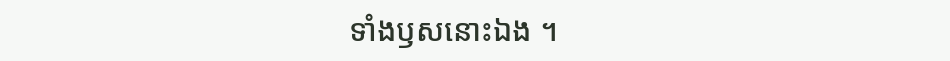ទាំងឫសនោះឯង ។